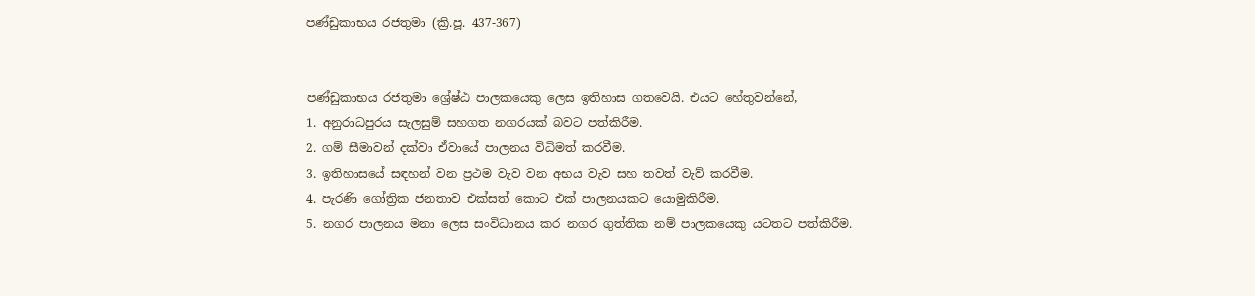පණ්ඩුකාභය රජතුමා (ක්‍රි.පූ. 437-367)


පණ්ඩුකාභය රජතුමා ශ්‍රේෂ්ඨ පාලකයෙකු ලෙස ඉතිහාස ගතවෙයි. එයට හේතුවන්නේ,
1. අනුරාධපුරය සැලසුම් සහගත නගරයක් බවට පත්කිරීම.
2. ගම් සීමාවන් දක්වා ඒවායේ පාලනය විධිමත් කරවීම.
3. ඉතිහාසයේ සඳහන් වන ප්‍රථම වැව වන අභය වැව සහ තවත් වැව් කරවීම.
4. පැරණි ගෝත්‍රික ජනතාව එක්සත් කොට එක් පාලනයකට යොමුකිරීම.
5. නගර පාලනය මනා ලෙස සංවිධානය කර නගර ගුත්තික නම් පාලකයෙකු යටතට පත්කිරීම.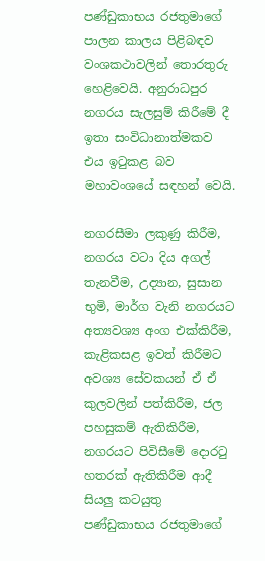පණ්ඩුකාභය රජතුමාගේ පාලන කාලය පිළිබඳව වංශකථාවලින් තොරතුරු හෙළිවෙයි. අනුරාධපුර නගරය සැලසුම් කිරීමේ දී ඉතා සංවිධානාත්මකව එය ඉටුකළ බව මහාවංශයේ සඳහන් වෙයි.

නගරසීමා ලකුණු කිරීම, නගරය වටා දිය අගල් තැනවීම, උද්‍යාන, සුසාන භුමි, මාර්ග වැනි නගරයට අත්‍යවශ්‍ය අංග එක්කිරීම, කැළිකසළ ඉවත් කිරීමට අවශ්‍ය සේවකයන් ඒ ඒ කුලවලින් පත්කිරීම, ජල පහසුකම් ඇතිකිරීම, නගරයට පිවිසීමේ දොරටු හතරක් ඇතිකිරීම ආදී සියලු කටයුතු පණ්ඩුකාභය රජතුමාගේ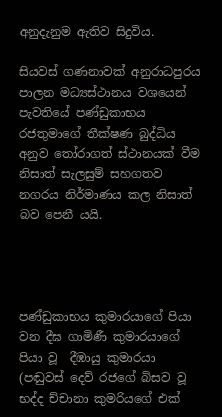අනුදැනුම ඇතිව සිදුවිය.

සියවස් ගණනාවක් අනුරාධපුරය පාලන මධ්‍යස්ථානය වශයෙන් පැවතියේ පණ්ඩුකාභය රජතුමාගේ තීක්ෂණ බුද්ධිය අනුව තෝරාගත් ස්ථානයක් වීම නිසාත් සැලසුම් සහගතව නගරය නිර්මාණය කල නිසාත් බව පෙනී යයි.




පණ්ඩුකාභය කුමාරයාගේ පියා වන දීඝ ගාමිණී කුමාරයාගේ පියා ‍වූ  දීඹායු කුමාරයා (පඬුවස් දෙව් රජගේ බිසව වූ භද්ද ච්චානා කුමරියගේ එක්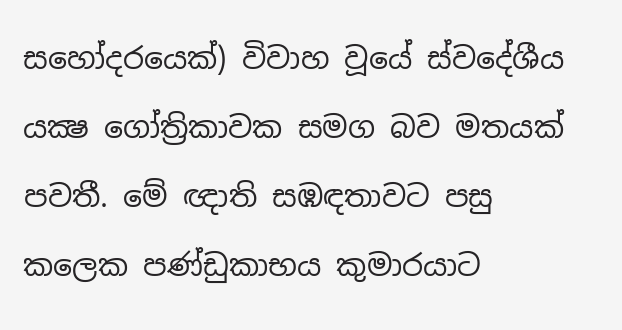සහෝදරයෙක්) විවාහ වූයේ ස්වදේශීය යක්‍ෂ ගෝත්‍රිකාවක සමග බව මතයක් පවතී. මේ ඥාති සඹඳතාවට පසු කලෙක පණ්ඩුකාභය කුමාරයාට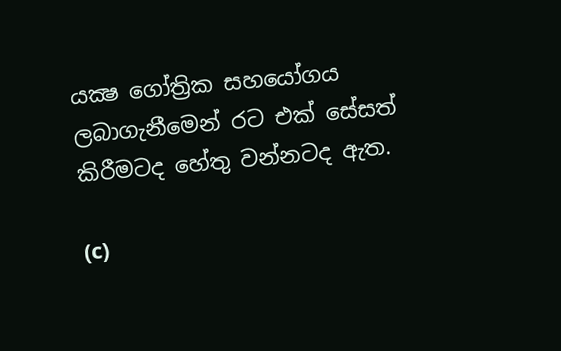යක්‍ෂ ගෝත්‍රික සහයෝගය ලබාගැනීමෙන් රට එක් සේසත් කිරීමටද හේතු වන්නටද ඇත.

(c)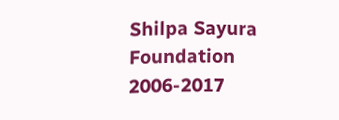Shilpa Sayura Foundation 2006-2017